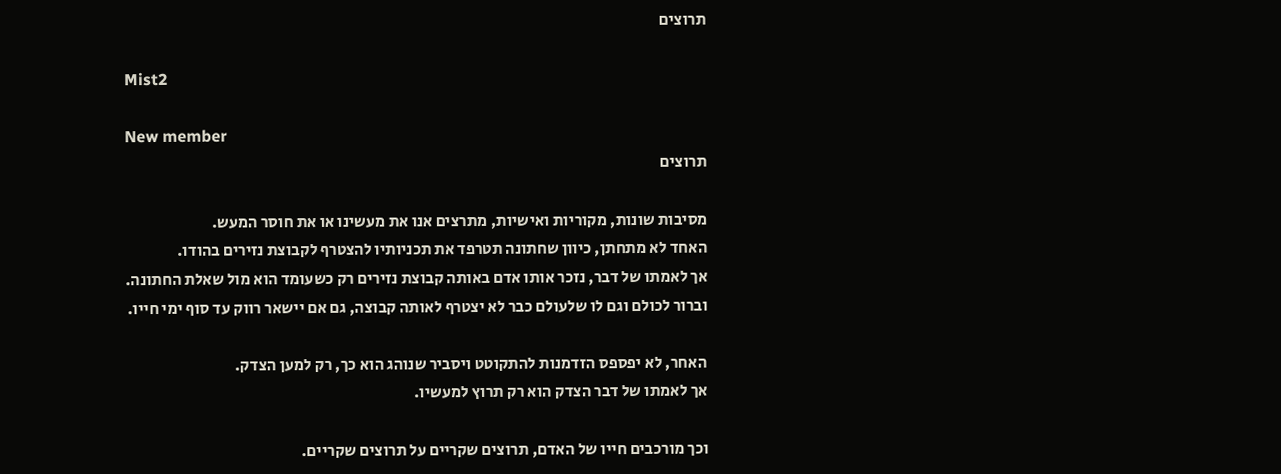תרוצים

Mist2

New member
תרוצים

מסיבות שונות, מקוריות ואישיות, מתרצים אנו את מעשינו או את חוסר המעש.
האחד לא מתחתן, כיוון שחתונה תטרפד את תכניותיו להצטרף לקבוצת נזירים בהודו.
אך לאמתו של דבר, נזכר אותו אדם באותה קבוצת נזירים רק כשעומד הוא מול שאלת החתונה.
וברור לכולם וגם לו שלעולם כבר לא יצטרף לאותה קבוצה, גם אם יישאר רווק עד סוף ימי חייו.

האחר, לא יפספס הזדמנות להתקוטט ויסביר שנוהג הוא כך, רק למען הצדק.
אך לאמתו של דבר הצדק הוא רק תרוץ למעשיו.

וכך מורכבים חייו של האדם, תרוצים שקריים על תרוצים שקריים.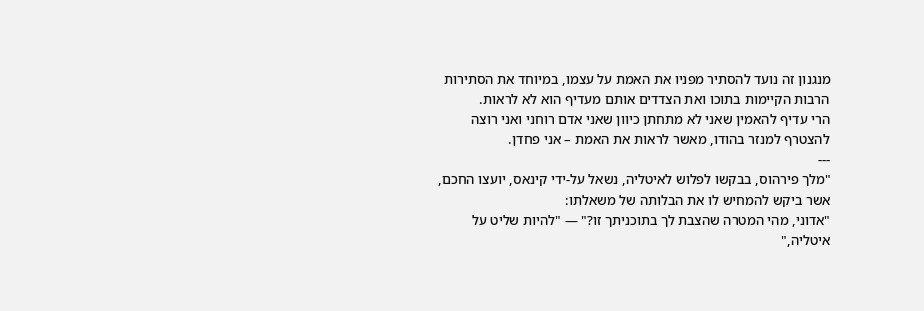מנגנון זה נועד להסתיר מפניו את האמת על עצמו, במיוחד את הסתירות הרבות הקיימות בתוכו ואת הצדדים אותם מעדיף הוא לא לראות.
הרי עדיף להאמין שאני לא מתחתן כיוון שאני אדם רוחני ואני רוצה להצטרף למנזר בהודו, מאשר לראות את האמת – אני פחדן.
---
"מלך פירהוס, בבקשו לפלוש לאיטליה, נשאל על-ידי קינאס, יועצו החכם, אשר ביקש להמחיש לו את הבלותה של משאלתו:
"אדוני, מהי המטרה שהצבת לך בתוכניתך זו?" — "להיות שליט על איטליה,"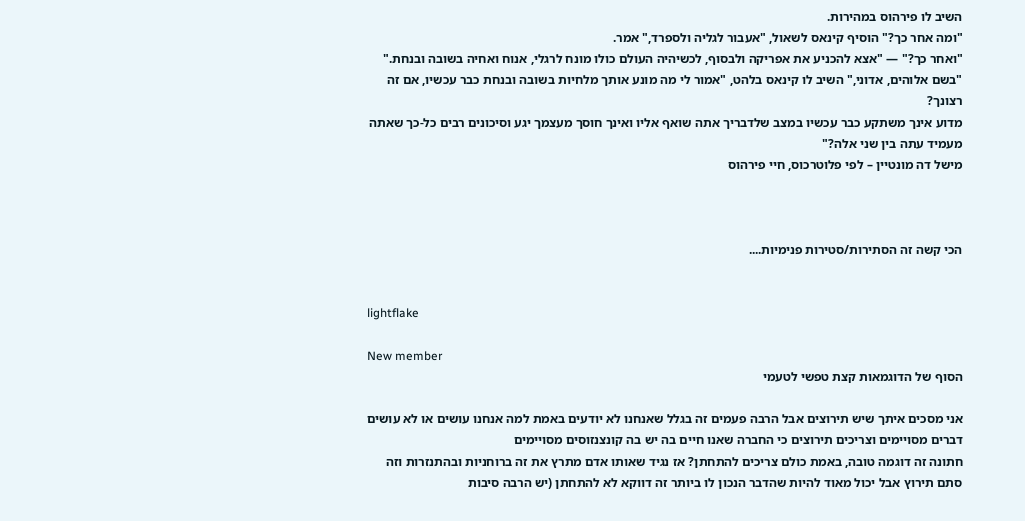השיב לו פירהוס במהירות.
"ומה אחר כך?" הוסיף קינאס לשאול, "אעבור לגליה ולספרד," אמר.
"ואחר כך?" — "אצא להכניע את אפריקה ולבסוף, לכשיהיה העולם כולו מונח לרגלי, אנוח ואחיה בשובה ובנחת."
"בשם אלוהים, אדוני," השיב לו קינאס בלהט, "אמור לי מה מונע אותך מלחיות בשובה ובנחת כבר עכשיו, אם זה רצונך?
מדוע אינך משתקע כבר עכשיו במצב שלדבריך אתה שואף אליו ואינך חוסך מעצמך יגע וסיכונים רבים כל-כך שאתה מעמיד עתה בין שני אלה?"
מישל דה מונטיין – לפי פלוטרכוס, חיי פירהוס



הכי קשה זה הסתירות/סטירות פנימיות....


lightflake

New member
הסוף של הדוגמאות קצת טפשי לטעמי

אני מסכים איתך שיש תירוצים אבל הרבה פעמים זה בגלל שאנחנו לא יודעים באמת למה אנחנו עושים או לא עושים דברים מסויימים וצריכים תירוצים כי החברה שאנו חיים בה יש בה קונצנזוסים מסויימים
חתונה זה דוגמה טובה, באמת כולם צריכים להתחתן? אז נגיד שאותו אדם מתרץ את זה ברוחניות ובהתנזרות וזה סתם תירוץ אבל יכול מאוד להיות שהדבר הנכון לו ביותר זה דווקא לא להתחתן (יש הרבה סיבות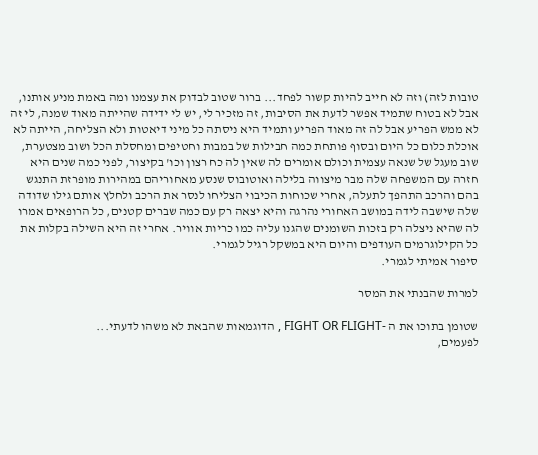טובות לזה) וזה לא חייב להיות קשור לפחד... ברור שטוב לבדוק את עצמנו ומה באמת מניע אותנו, אבל לא בטוח שתמיד אפשר לדעת את הסיבות, זה מזכיר לי, יש לי ידידה שהייתה מאוד שמנה, לי זה לא ממש הפריע אבל לה זה מאוד הפריע ותמיד היא ניסתה כל מיני דיאטות ולא הצליחה, הייתה לא אוכלת כלום כל היום ובסוף פותחת כמה חבילות של במבות וחטיפים ומחסלת הכל ושוב מצטערת, שוב מעגל של שנאה עצמית וכולם אומרים לה שאין לה כח רצון וכו' בקיצור, לפני כמה שנים היא חזרה עם המשפחה שלה מבר מיצווה בלילה ואוטובוס שנסע מאחוריהם במהירות מופרזת התנגש בהם והרכב התהפך לתעלה, אחרי שכוחות הכיבוי הצליחו לנסר את הרכב ולחלץ אותם גילו שדודה שלה שישבה לידה במושב האחורי נהרגה והיא יצאה רק עם כמה שברים קטנים, כל הרופאים אמרו לה שהיא ניצלה רק בזכות השומנים שהגנו עליה כמו כריות אוויר. אחרי זה היא השילה בקלות את כל הקילוגרמים העודפים והיום היא במשקל רגיל לגמרי.
סיפור אמיתי לגמרי.

למרות שהבנתי את המסר

שטומן בתוכו את ה -FIGHT OR FLIGHT , הדוגמאות שהבאת לא משהו לדעתי...
לפעמים,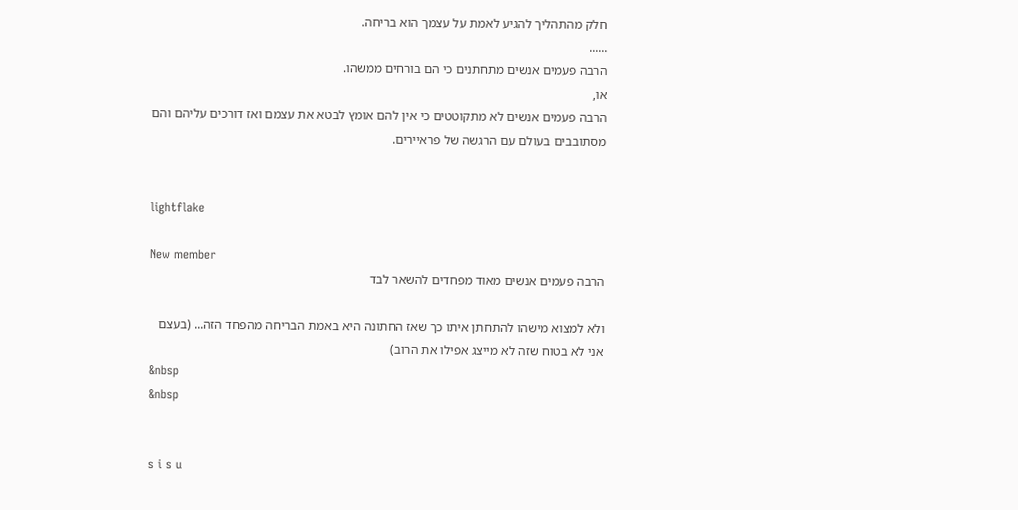חלק מהתהליך להגיע לאמת על עצמך הוא בריחה.
......
הרבה פעמים אנשים מתחתנים כי הם בורחים ממשהו.
או,
הרבה פעמים אנשים לא מתקוטטים כי אין להם אומץ לבטא את עצמם ואז דורכים עליהם והם מסתובבים בעולם עם הרגשה של פראיירים.


lightflake

New member
הרבה פעמים אנשים מאוד מפחדים להשאר לבד

ולא למצוא מישהו להתחתן איתו כך שאז החתונה היא באמת הבריחה מהפחד הזה... (בעצם אני לא בטוח שזה לא מייצג אפילו את הרוב)
&nbsp
&nbsp


s i s u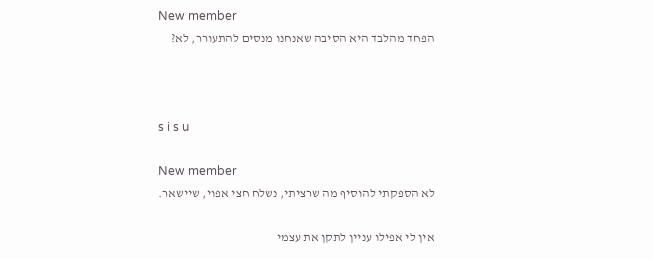New member
הפחד מהלבד היא הסיבה שאנחנו מנסים להתעורר, לא?



s i s u

New member
לא הספקתי להוסיף מה שרציתי, נשלח חצי אפוי, שיישאר.

אין לי אפילו עניין לתקן את עצמי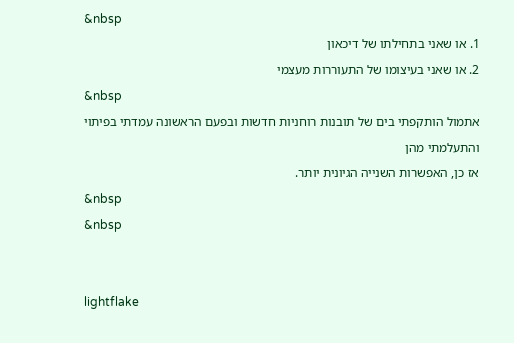&nbsp
1. או שאני בתחילתו של דיכאון
2. או שאני בעיצומו של התעוררות מעצמי
&nbsp
אתמול הותקפתי בים של תובנות רוחניות חדשות ובפעם הראשונה עמדתי בפיתוי והתעלמתי מהן
אז כן, האפשרות השנייה הגיונית יותר.
&nbsp
&nbsp


lightflake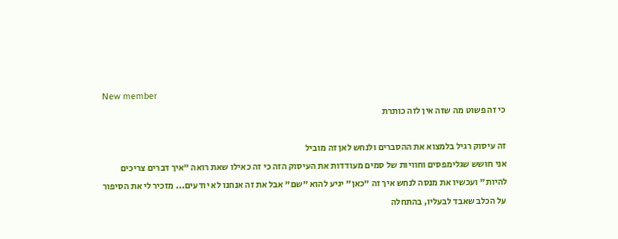New member
כי זה פשוט מה שזה אין לזה כותרת

זה עיסוק רגיל בלמצוא את ההסברים ולנחש לאן זה מוביל
אני חושש שגלימפסים וחוויות של סמים מעודדות את העיסוק הזה כי זה כאילו שאת רואה "איך דברים צריכים להיות" ועכשיו את מנסה לנחש איך זה "כאן" יגיע להוא "שם" אבל את זה אנחנו לא יודעים... מזכיר לי את הסיפור על הכלב שאבד לבעליו, בהתחלה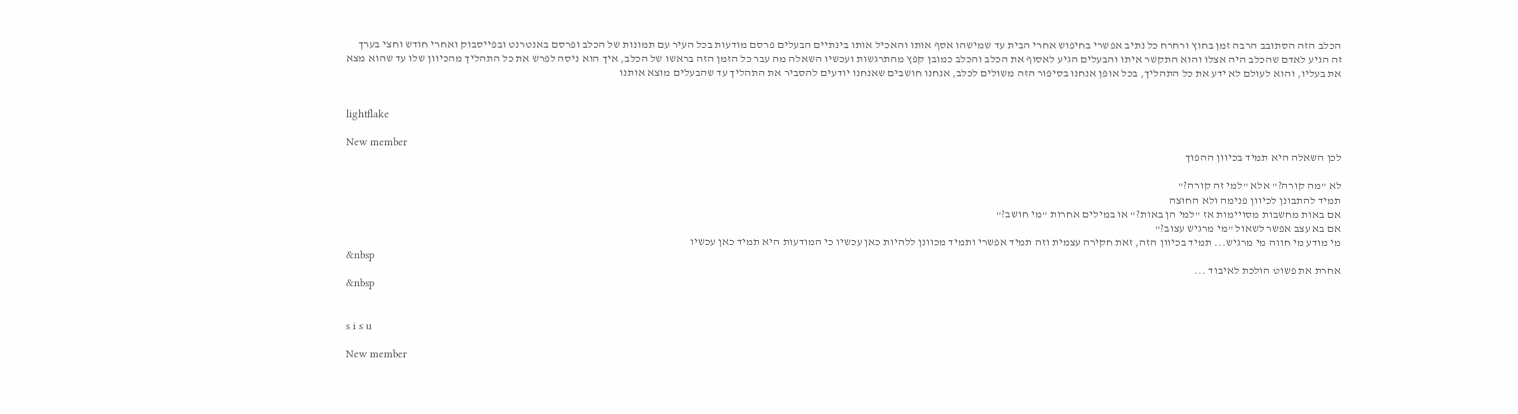הכלב הזה הסתובב הרבה זמן בחוץ ורחרח כל נתיב אפשרי בחיפוש אחרי הבית עד שמישהו אסף אותו והאכיל אותו בינתיים הבעלים פרסם מודעות בכל העיר עם תמונות של הכלב ופרסם באנטרנט ובפייסבוק ואחרי חודש וחצי בערך זה הגיע לאדם שהכלב היה אצלו והוא התקשר איתו והבעלים הגיע לאסוף את הכלב והכלב כמובן קפץ מהתרגשות ועכשיו השאלה מה עבר כל הזמן הזה בראשו של הכלב, איך הוא ניסה לפרש את כל התהליך מהכיוון שלו עד שהוא מצא את בעליו, והוא לעולם לא ידע את כל התהליך, בכל אופן אנחנו בסיפור הזה משולים לכלב, אנחנו חושבים שאנחנו יודעים להסביר את התהליך עד שהבעלים מוצא אותנו


lightflake

New member
לכן השאלה היא תמיד בכיוון ההפוך

לא "מה קורה?" אלא "למי זה קורה?"
תמיד להתבונן לכיוון פנימה ולא החוצה
אם באות מחשבות מסויימות אז "למי הן באות?" או במילים אחרות "מי חושב?"
אם בא עצב אפשר לשאול "מי מרגיש עצוב?"
מי מודע מי חווה מי מרגיש... תמיד בכיוון הזה, זאת חקירה עצמית וזה תמיד אפשרי ותמיד מכוונן ללהיות כאן עכשיו כי המודעות היא תמיד כאן עכשיו
&nbsp
אחרת את פשוט הולכת לאיבוד ...
&nbsp


s i s u

New member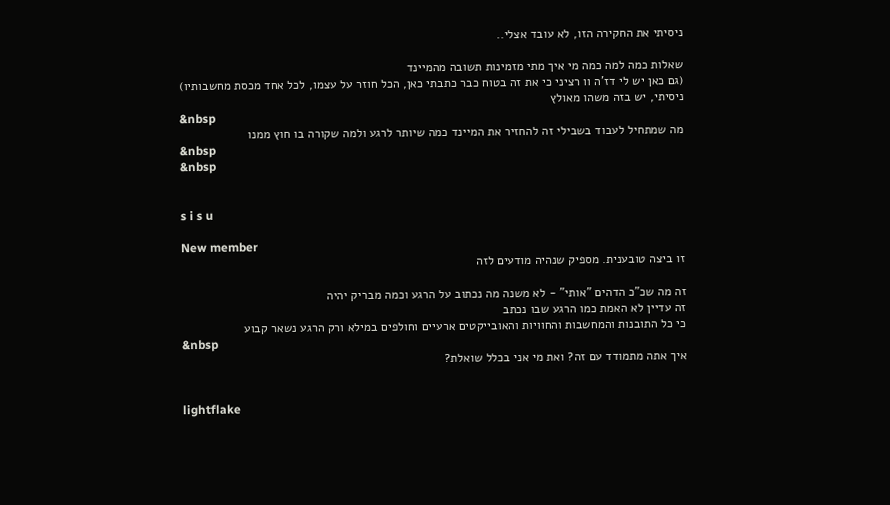ניסיתי את החקירה הזו, לא עובד אצלי..

שאלות כמה למה כמה מי איך מתי מזמינות תשובה מהמיינד
(גם כאן יש לי דז'ה וו רציני כי את זה בטוח כבר כתבתי כאן, הכל חוזר על עצמו, לכל אחד מכסת מחשבותיו)
ניסיתי, יש בזה משהו מאולץ
&nbsp
מה שמתחיל לעבוד בשבילי זה להחזיר את המיינד כמה שיותר לרגע ולמה שקורה בו חוץ ממנו
&nbsp
&nbsp


s i s u

New member
זו ביצה טובענית. מספיק שנהיה מודעים לזה

זה מה שכ"כ הדהים "אותי" - לא משנה מה נכתוב על הרגע וכמה מבריק יהיה
זה עדיין לא האמת כמו הרגע שבו נכתב
כי כל התובנות והמחשבות והחוויות והאובייקטים ארעיים וחולפים במילא ורק הרגע נשאר קבוע
&nbsp
איך אתה מתמודד עם זה? ואת מי אני בכלל שואלת?


lightflake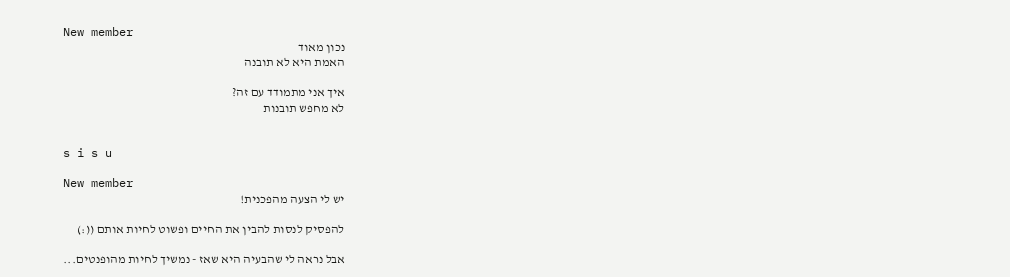New member
נכון מאוד
האמת היא לא תובנה

איך אני מתמודד עם זה?
לא מחפש תובנות


s i s u

New member
יש לי הצעה מהפכנית!

להפסיק לנסות להבין את החיים ופשוט לחיות אותם ((:)

אבל נראה לי שהבעיה היא שאז - נמשיך לחיות מהופנטים...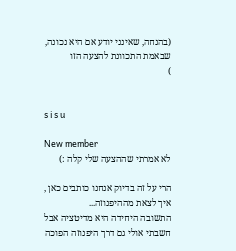(בהנחה, שאינני יודע אם היא נכונה, שבאמת התכוונת להצעה הזו
)


s i s u

New member
לא אמרתי שההצעה שלי קלה :)

הרי על זה בדיוק אנחנו כותבים כאן , איך לצאת מההיפנוזה...
התשובה היחידה היא מדיטציה אבל חשבתי אולי גם דרך היפנוזה הפוכה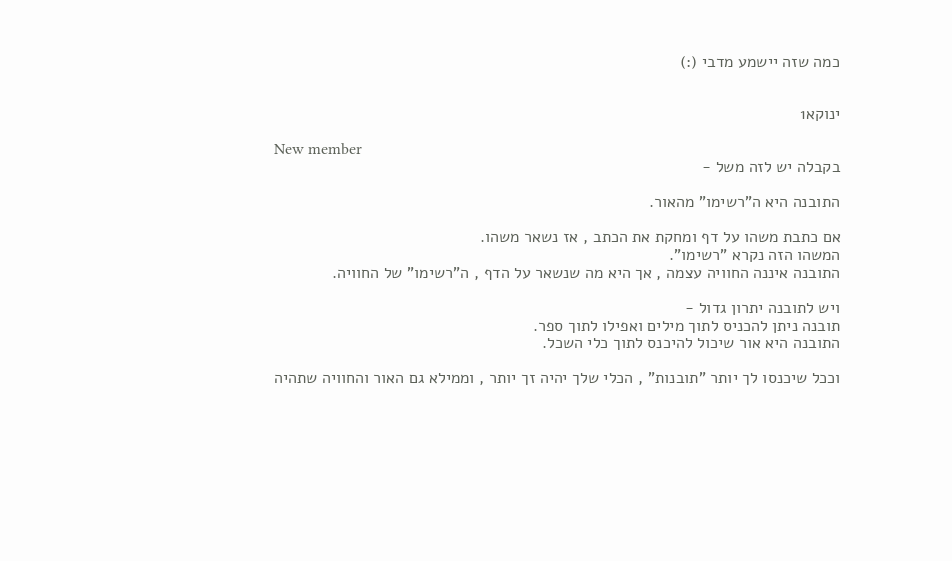כמה שזה יישמע מדבי (:)


ינוקא1

New member
בקבלה יש לזה משל -

התובנה היא ה"רשימו" מהאור.

אם כתבת משהו על דף ומחקת את הכתב , אז נשאר משהו.
המשהו הזה נקרא "רשימו".
התובנה איננה החוויה עצמה , אך היא מה שנשאר על הדף , ה"רשימו" של החוויה.

ויש לתובנה יתרון גדול -
תובנה ניתן להכניס לתוך מילים ואפילו לתוך ספר.
התובנה היא אור שיכול להיכנס לתוך כלי השכל.

וככל שיכנסו לך יותר "תובנות" , הכלי שלך יהיה זך יותר , וממילא גם האור והחוויה שתהיה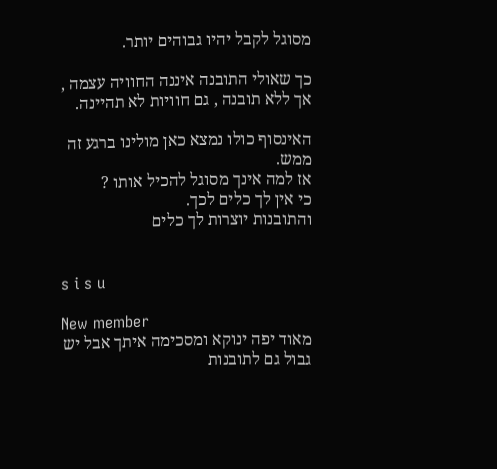מסוגל לקבל יהיו גבוהים יותר.

כך שאולי התובנה איננה החוויה עצמה , אך ללא תובנה , גם חוויות לא תהיינה.

האינסוף כולו נמצא כאן מולינו ברגע זה ממש.
אז למה אינך מסוגל להכיל אותו ?
כי אין לך כלים לכך.
והתובנות יוצרות לך כלים


s i s u

New member
מאוד יפה ינוקא ומסכימה איתך אבל יש גבול גם לתובנות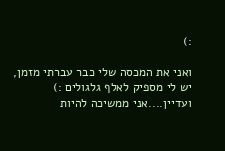:)

ואני את המכסה שלי כבר עברתי מזמן, יש לי מספיק לאלף גלגולים :)
ועדיין....אני ממשיכה להיות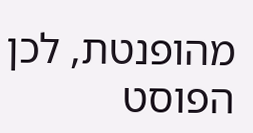מהופנטת, לכן הפוסט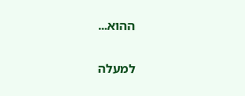ההוא...

למעלה